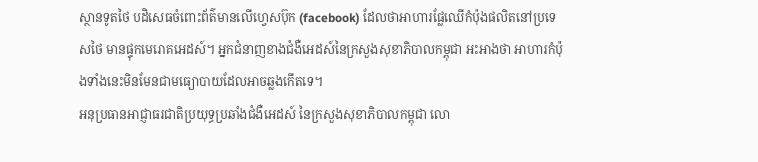ស្ថានទូតថៃ បដិសេធចំពោះព័ត៌មានលើហ្វេសប៊ុក (facebook) ដែលថាអាហារផ្លែឈើកំប៉ុងផលិតនៅប្រទេសថៃ មានផ្ទុកមេរោគអេដស៍។ អ្នកជំនាញខាងជំងឺអេដស៍នៃក្រសួងសុខាភិបាលកម្ពុជា អះអាងថា អាហារកំប៉ុងទាំងនេះមិនមែនជាមធ្យោបាយដែលអាចឆ្លងកើតទេ។
អនុប្រធានអាជ្ញាធរជាតិប្រយុទ្ធប្រឆាំងជំងឺអេដស៍ នៃក្រសួងសុខាភិបាលកម្ពុជា លោ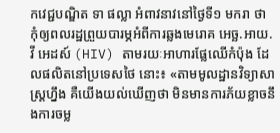កវេជ្ជបណ្ឌិត ទា ផល្លា អំពាវនាវនៅថ្ងៃទី១ មករា ថា កុំឲ្យពលរដ្ឋព្រួយបារម្ភអំពីការឆ្លងមេរោគ អេច្ឆ.អាយ.វី អេដស៍ (HIV) តាមរយៈអាហារផ្លែឈើកំប៉ុង ដែលផលិតនៅប្រទេសថៃ នោះ៖ «តាមមូលដ្ឋានវិទ្យាសាស្ត្រហ្នឹង គឺយើងយល់ឃើញថា មិនមានការភ័យខ្លាចនឹងការចម្ល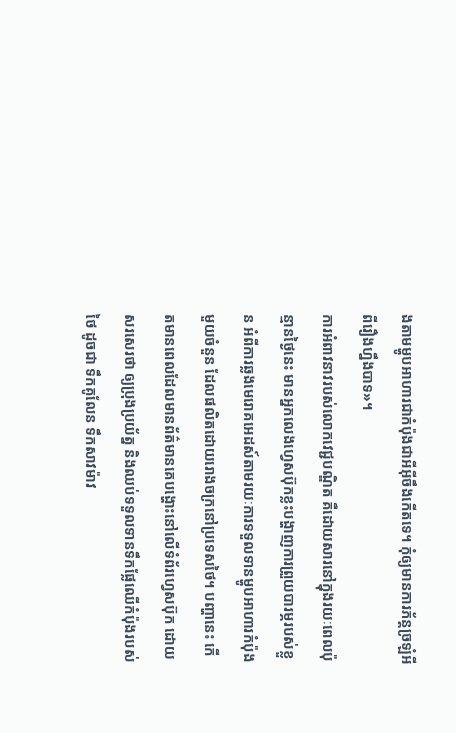ងតាមម្ហូបអាហារជាកំប៉ុងជាអីអ៊ីចឹងកើតទេ។ កុំឲ្យមានការភ័ន្តច្រឡំអីពីរឿងហ្នឹងបាទ»។
ការអំពាវនាវរបស់លោកវេជ្ជបណ្ឌិត គឺដោយសារនៅក្នុងរយៈពេលប៉ុន្មានថ្ងៃនេះ មានអ្នកលេងហ្វេសប៊ុកខ្លះបង្ហាញការព្រួយបារម្ភរបស់ខ្លួន អំពីការឆ្លងមេរោគអេដស៍តាមរយៈការទទួលទានម្ហូបអាហារកំប៉ុងមួយចំនួន ដែលផលិតដោយរោងចក្រនៅប្រទេសថៃ។ បញ្ហានេះ កើតមានពេលដែលមានព័ត៌មានគេបង្ហោះនៅលើទំព័រហ្វេសប៊ុក ដោយសរសេរថា ឲ្យប្រុងប្រយ័ត្ន និងឈប់ទទួលទានទឹកផ្លែឈើកំប៉ុងរបស់ថៃ ដូចជា ទឹកគូលែន ទឹកសាវម៉ាវ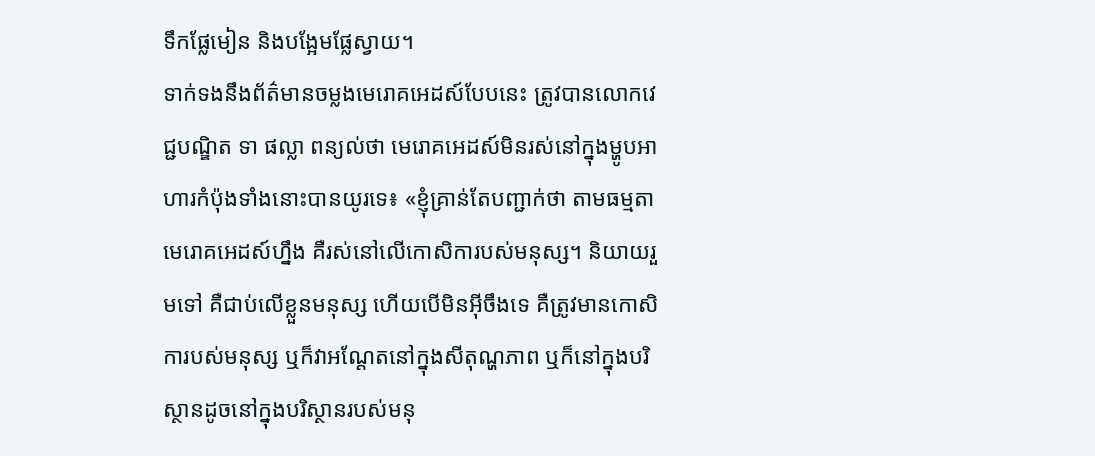ទឹកផ្លែមៀន និងបង្អែមផ្លែស្វាយ។
ទាក់ទងនឹងព័ត៌មានចម្លងមេរោគអេដស៍បែបនេះ ត្រូវបានលោកវេជ្ជបណ្ឌិត ទា ផល្លា ពន្យល់ថា មេរោគអេដស៍មិនរស់នៅក្នុងម្ហូបអាហារកំប៉ុងទាំងនោះបានយូរទេ៖ «ខ្ញុំគ្រាន់តែបញ្ជាក់ថា តាមធម្មតា មេរោគអេដស៍ហ្នឹង គឺរស់នៅលើកោសិការបស់មនុស្ស។ និយាយរួមទៅ គឺជាប់លើខ្លួនមនុស្ស ហើយបើមិនអ៊ីចឹងទេ គឺត្រូវមានកោសិការបស់មនុស្ស ឬក៏វាអណ្ដែតនៅក្នុងសីតុណ្ហភាព ឬក៏នៅក្នុងបរិស្ថានដូចនៅក្នុងបរិស្ថានរបស់មនុ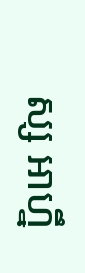ស្ស អាហ្នឹ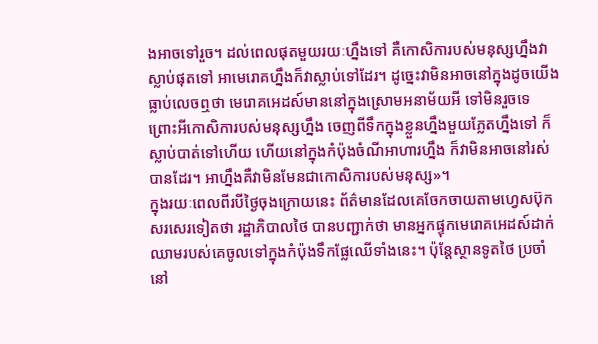ងអាចទៅរួច។ ដល់ពេលផុតមួយរយៈហ្នឹងទៅ គឺកោសិការបស់មនុស្សហ្នឹងវាស្លាប់ផុតទៅ អាមេរោគហ្នឹងក៏វាស្លាប់ទៅដែរ។ ដូច្នេះវាមិនអាចនៅក្នុងដូចយើងធ្លាប់លេចឮថា មេរោគអេដស៍មាននៅក្នុងស្រោមអនាម័យអី ទៅមិនរួចទេ ព្រោះអីកោសិការបស់មនុស្សហ្នឹង ចេញពីទឹកក្នុងខ្លួនហ្នឹងមួយភ្លែតហ្នឹងទៅ ក៏ស្លាប់បាត់ទៅហើយ ហើយនៅក្នុងកំប៉ុងចំណីអាហារហ្នឹង ក៏វាមិនអាចនៅរស់បានដែរ។ អាហ្នឹងគឺវាមិនមែនជាកោសិការបស់មនុស្ស»។
ក្នុងរយៈពេលពីរបីថ្ងៃចុងក្រោយនេះ ព័ត៌មានដែលគេចែកចាយតាមហ្វេសប៊ុក សរសេរទៀតថា រដ្ឋាភិបាលថៃ បានបញ្ជាក់ថា មានអ្នកផ្ទុកមេរោគអេដស៍ដាក់ឈាមរបស់គេចូលទៅក្នុងកំប៉ុងទឹកផ្លែឈើទាំងនេះ។ ប៉ុន្តែស្ថានទូតថៃ ប្រចាំនៅ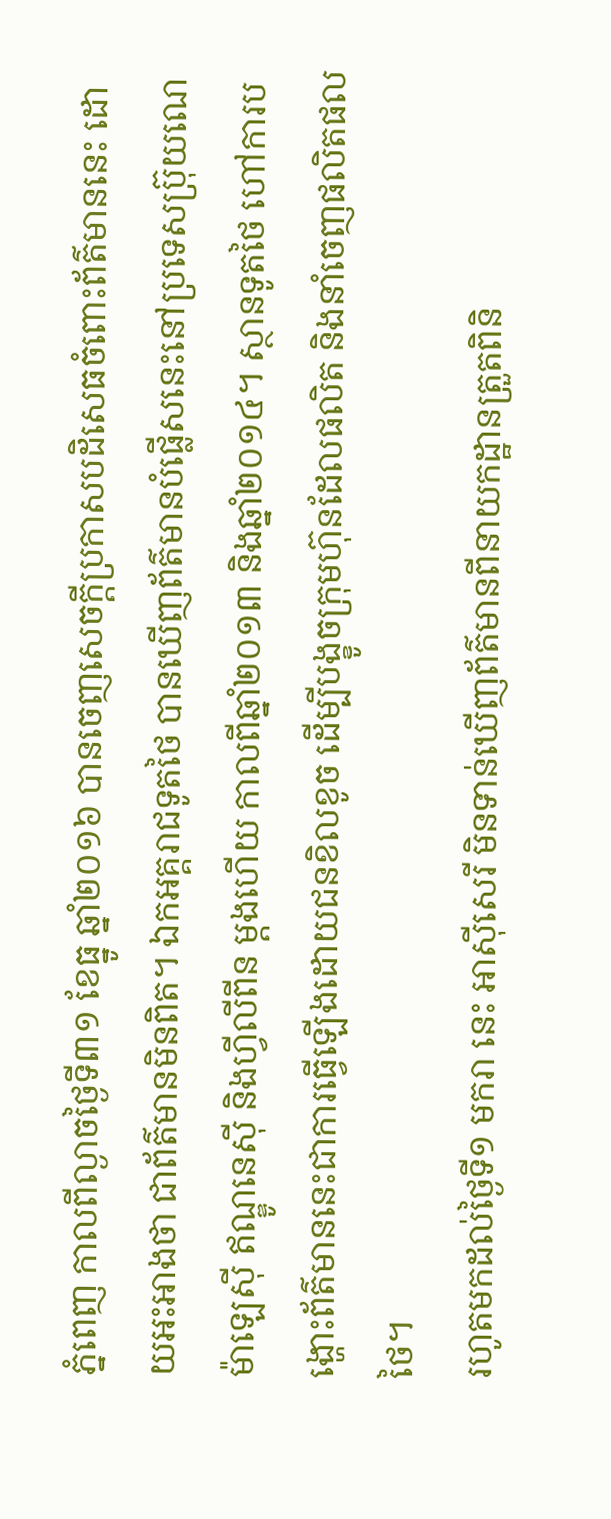ភ្នំពេញ កាលពីល្ងាចថ្ងៃទី៣១ ខែធ្នូ ឆ្នាំ២០១៦ បានចេញសេចក្ដីប្រកាសបដិសេធចំពោះព័ត៌មាននេះ ដោយអះអាងថា ជាព័ត៌មានមិនពិត។ ឯកអគ្គរាជទូតថៃ បានឃើញព័ត៌មានបំផ្លើសនេះនៅប្រទេសប្រ៊ុយណេ ម៉ាឡេស៊ី ឥណ្ឌូនេស៊ី និងហ្វីលីពីន ម្ដងហើយ កាលពីឆ្នាំ២០១៣ និងឆ្នាំ២០១៤។ ស្ថានទូតថៃ ហៅការបង្ហោះព័ត៌មាននេះជាការធ្វើឡើងដោយជនខិលខូច ដើម្បីបង្ខូចក្រុមហ៊ុនដែលផលិត និងនាំចេញផលិតផលថៃ។
រហូតមកដល់ថ្ងៃទី១ មករា នេះ អាស៊ីសេរី មិនទាន់ឃើញព័ត៌មានពីនាយកដ្ឋានត្រួតពិនិ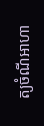ត្យចំណីអាហា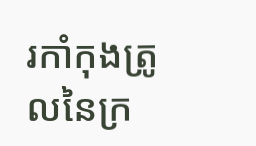រកាំកុងត្រូលនៃក្រ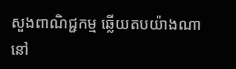សួងពាណិជ្ជកម្ម ឆ្លើយតបយ៉ាងណានៅ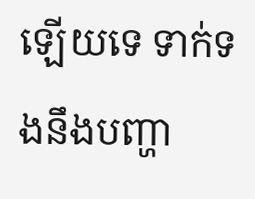ឡើយទេ ទាក់ទងនឹងបញ្ហា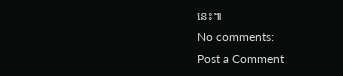នេះ៕
No comments:
Post a Comment